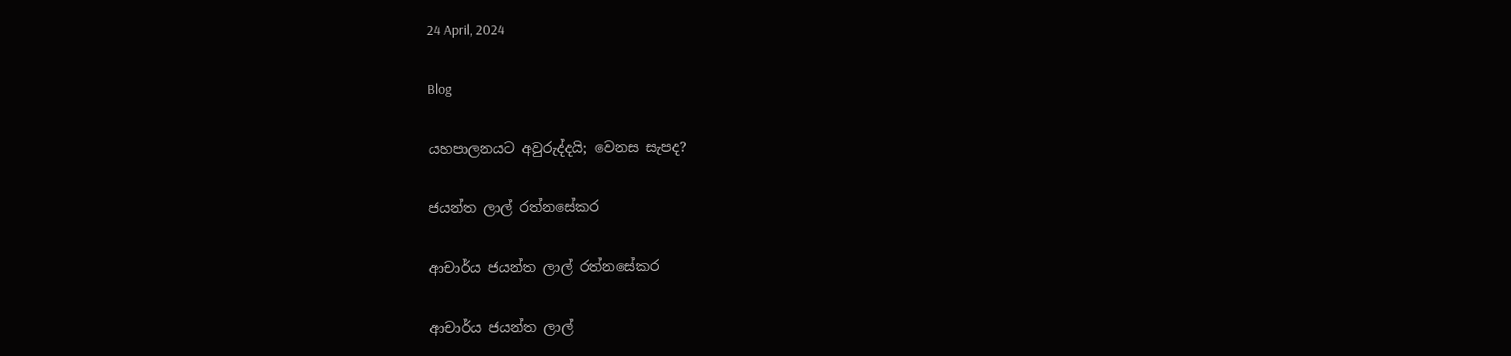24 April, 2024

Blog

යහපාලනයට අවුරුද්දයි; වෙනස සැපද?

ජයන්ත ලාල් රත්නසේකර

ආචාර්ය ජයන්ත ලාල් රත්නසේකර

ආචාර්ය ජයන්ත ලාල්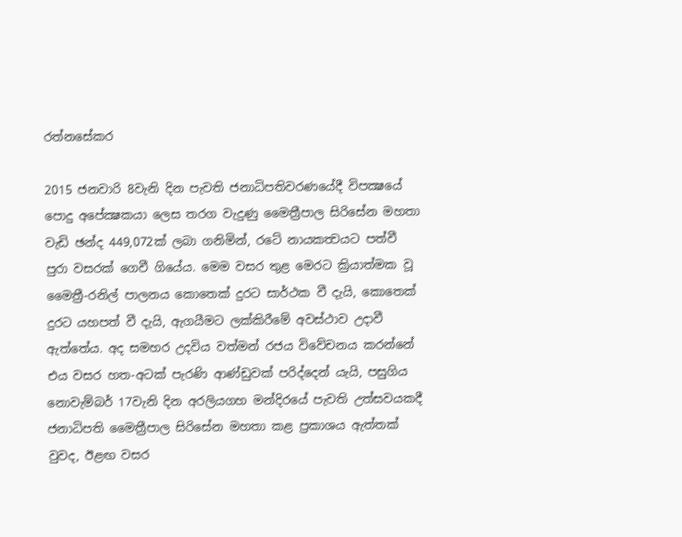රත්නසේකර

2015 ජනවාරි 8වැනි දින පැවති ජනාධිපතිවරණයේදී විපක්‍ෂයේ පොදු අපේක්‍ෂකයා ලෙස තරග වැදුණු මෛත්‍රීපාල සිරිසේන මහතා වැඩි ඡන්ද 449,072ක් ලබා ගනිමින්, රටේ නායකත්‍වයට පත්වී පුරා වසරක් ගෙවී ගියේය. මෙම වසර තුළ මෙරට ක්‍රියාත්මක වූ මෛත්‍රී-රනිල් පාලනය කොතෙක් දුරට සාර්ථක වී දැයි, කොතෙක් දුරට යහපත් වී දැයි, ඇගයීමට ලක්කිරීමේ අවස්ථාව උදාවී ඇත්තේය. අද සමහර උදවිය වත්මන් රජය විවේචනය කරන්නේ එය වසර හත-අටක් පැරණි ආණ්ඩුවක් පරිද්දෙන් යැයි, පසුගිය නොවැම්බර් 17වැනි දින අරලියගහ මන්දිරයේ පැවති උත්සවයකදී ජනාධිපති මෛත්‍රීපාල සිරිසේන මහතා කළ ප්‍රකාශය ඇත්තක් වුවද, ඊළඟ වසර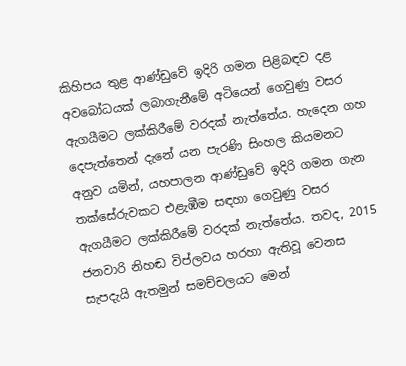කිහිපය තුළ ආණ්ඩුවේ ඉදිරි ගමන පිළිබඳව දළ අවබෝධයක් ලබාගැනීමේ අටියෙන් ගෙවුණු වසර ඇගයීමට ලක්කිරීමේ වරදක් නැත්තේය. හැදෙන ගහ දෙපැත්තෙන් දැනේ යන පැරණි සිංහල කියමනට අනුව යමින්, යහපාලන ආණ්ඩුවේ ඉදිරි ගමන ගැන තක්සේරුවකට එළැඹීම සඳහා ගෙවුණු වසර ඇගයීමට ලක්කිරීමේ වරදක් නැත්තේය. තවද, 2015 ජනවාරි නිහඬ විප්ලවය හරහා ඇතිවූ වෙනස සැපදැයි ඇතමුන් සමච්චලයට මෙන්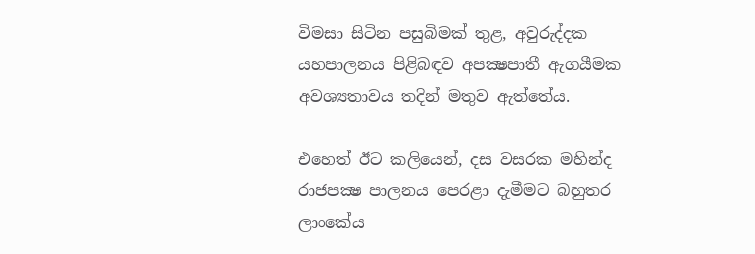විමසා සිටින පසුබිමක් තුළ, අවුරුද්දක යහපාලනය පිළිබඳව අපක්‍ෂපාතී ඇගයීමක අවශ්‍යතාවය තදින් මතුව ඇත්තේය.

එහෙත් ඊට කලියෙන්, දස වසරක මහින්ද රාජපක්‍ෂ පාලනය පෙරළා දැමීමට බහුතර ලාංකේය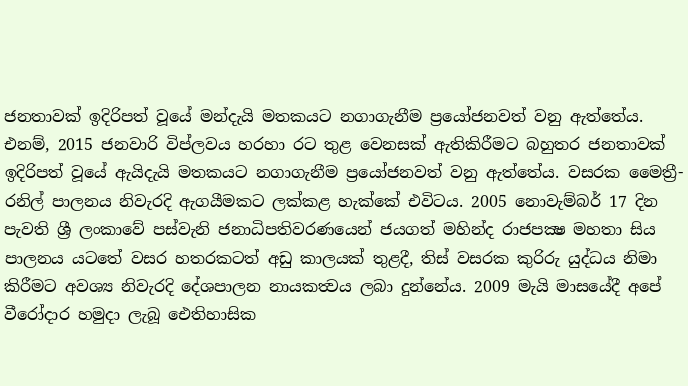ජනතාවක් ඉදිරිපත් වූයේ මන්දැයි මතකයට නගාගැනීම ප්‍රයෝජනවත් වනු ඇත්තේය. එනම්, 2015 ජනවාරි විප්ලවය හරහා රට තුළ වෙනසක් ඇතිකිරීමට බහුතර ජනතාවක් ඉදිරිපත් වූයේ ඇයිදැයි මතකයට නගාගැනීම ප්‍රයෝජනවත් වනු ඇත්තේය. වසරක මෛත්‍රී-රනිල් පාලනය නිවැරදි ඇගයීමකට ලක්කළ හැක්කේ එවිටය. 2005 නොවැම්බර් 17 දින පැවති ශ්‍රී ලංකාවේ පස්වැනි ජනාධිපතිවරණයෙන් ජයගත් මහින්ද රාජපක්‍ෂ මහතා සිය පාලනය යටතේ වසර හතරකටත් අඩු කාලයක් තුළදී, තිස් වසරක කුරිරු යුද්ධය නිමා කිරීමට අවශ්‍ය නිවැරදි දේශපාලන නායකත්‍වය ලබා දුන්නේය. 2009 මැයි මාසයේදී අපේ වීරෝදාර හමුදා ලැබූ ඓතිහාසික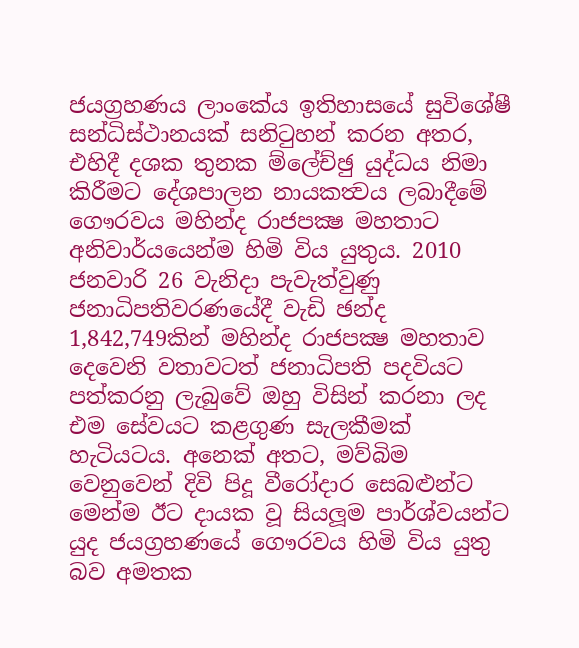ජයග්‍රහණය ලාංකේය ඉතිහාසයේ සුවිශේෂී සන්ධිස්ථානයක් සනිටුහන් කරන අතර, එහිදී දශක තුනක ම්ලේච්ඡු යුද්ධය නිමා කිරීමට දේශපාලන නායකත්‍වය ලබාදීමේ ගෞරවය මහින්ද රාජපක්‍ෂ මහතාට අනිවාර්යයෙන්ම හිමි විය යුතුය. 2010 ජනවාරි 26 වැනිදා පැවැත්වුණු ජනාධිපතිවරණයේදී වැඩි ඡන්ද 1,842,749කින් මහින්ද රාජපක්‍ෂ මහතාව දෙවෙනි වතාවටත් ජනාධිපති පදවියට පත්කරනු ලැබුවේ ඔහු විසින් කරනා ලද එම සේවයට කළගුණ සැලකීමක් හැටියටය. අනෙක් අතට, මව්බිම වෙනුවෙන් දිවි පිදූ වීරෝදාර සෙබළුන්ට මෙන්ම ඊට දායක වූ සියලූම පාර්ශ්වයන්ට යුද ජයග්‍රහණයේ ගෞරවය හිමි විය යුතු බව අමතක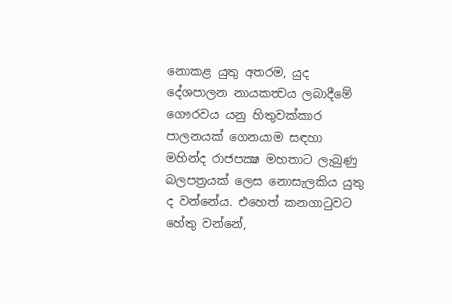නොකළ යුතු අතරම, යුද දේශපාලන නායකත්‍වය ලබාදීමේ ගෞරවය යනු හිතුවක්කාර පාලනයක් ගෙනයාම සඳහා මහින්ද රාජපක්‍ෂ මහතාට ලැබුණු බලපත්‍රයක් ලෙස නොසැලකිය යුතු ද වන්නේය. එහෙත් කනගාටුවට හේතු වන්නේ,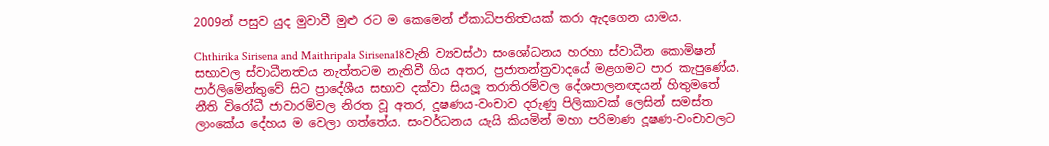2009න් පසුව යුද මුවාවී මුළු රට ම කෙමෙන් ඒකාධිපතිත්‍වයක් කරා ඇදගෙන යාමය.

Chthirika Sirisena and Maithripala Sirisena18වැනි ව්‍යවස්ථා සංශෝධනය හරහා ස්වාධීන කොමිෂන් සභාවල ස්වාධීනත්‍වය නැත්තටම නැතිවී ගිය අතර, ප්‍රජාතන්ත්‍රවාදයේ මළගමට පාර කැපුණේය. පාර්ලිමේන්තුවේ සිට ප්‍රාදේශීය සභාව දක්වා සියලූ තරාතිරම්වල දේශපාලනඥයන් හිතුමතේ නීති විරෝධී ජාවාරම්වල නිරත වූ අතර, දූෂණය-වංචාව දරුණු පිලිකාවක් ලෙසින් සමස්ත ලාංකේය දේහය ම වෙලා ගත්තේය. සංවර්ධනය යැයි කියමින් මහා පරිමාණ දූෂණ-වංචාවලට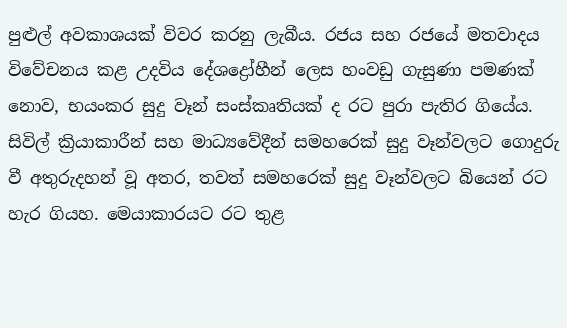පුළුල් අවකාශයක් විවර කරනු ලැබීය. රජය සහ රජයේ මතවාදය විවේචනය කළ උදවිය දේශද්‍රෝහීන් ලෙස හංවඩු ගැසුණා පමණක් නොව, භයංකර සුදු වෑන් සංස්කෘතියක් ද රට පුරා පැතිර ගියේය. සිවිල් ක්‍රියාකාරීන් සහ මාධ්‍යවේදීන් සමහරෙක් සුදු වෑන්වලට ගොදුරු වී අතුරුදහන් වූ අතර, තවත් සමහරෙක් සුදු වෑන්වලට බියෙන් රට හැර ගියහ. මෙයාකාරයට රට තුළ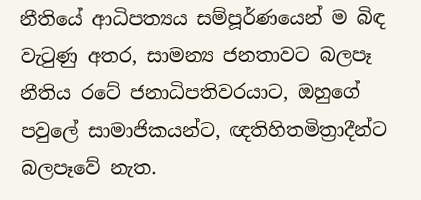නීතියේ ආධිපත්‍යය සම්පූර්ණයෙන් ම බිඳ වැටුණු අතර, සාමන්‍ය ජනතාවට බලපෑ නීතිය රටේ ජනාධිපතිවරයාට, ඔහුගේ පවුලේ සාමාජිකයන්ට, ඥතිහිතමිත්‍රාදීන්ට බලපෑවේ නැත.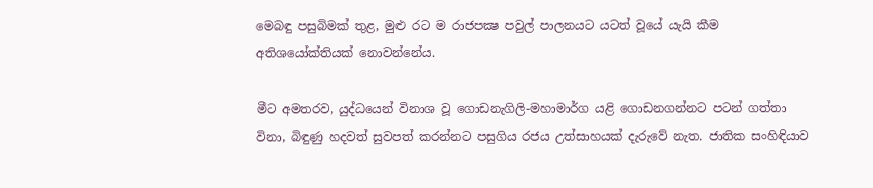මෙබඳු පසුබිමක් තුළ, මුළු රට ම රාජපක්‍ෂ පවුල් පාලනයට යටත් වූයේ යැයි කීම අතිශයෝක්තියක් නොවන්නේය.

මීට අමතරව, යුද්ධයෙන් විනාශ වූ ගොඩනැගිලි-මහාමාර්ග යළි ගොඩනගන්නට පටන් ගත්තා විනා, බිඳුණු හදවත් සුවපත් කරන්නට පසුගිය රජය උත්සාහයක් දැරුවේ නැත. ජාතික සංහිඳියාව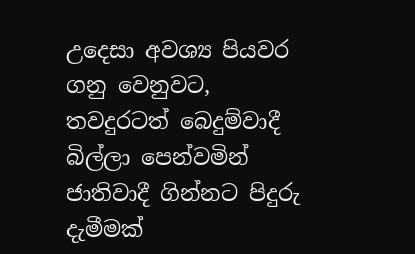උදෙසා අවශ්‍ය පියවර ගනු වෙනුවට, තවදුරටත් බෙදුම්වාදී බිල්ලා පෙන්වමින් ජාතිවාදී ගින්නට පිදුරු දැමීමක්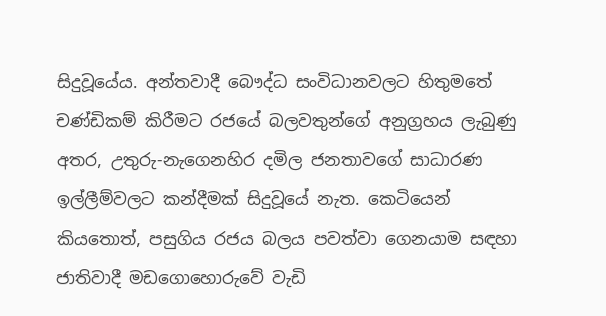සිදුවූයේය. අන්තවාදී බෞද්ධ සංවිධානවලට හිතුමතේ චණ්ඩිකම් කිරීමට රජයේ බලවතුන්ගේ අනුග්‍රහය ලැබුණු අතර, උතුරු-නැගෙනහිර දමිල ජනතාවගේ සාධාරණ ඉල්ලීම්වලට කන්දීමක් සිදුවූයේ නැත. කෙටියෙන් කියතොත්, පසුගිය රජය බලය පවත්වා ගෙනයාම සඳහා ජාතිවාදී මඩගොහොරුවේ වැඩි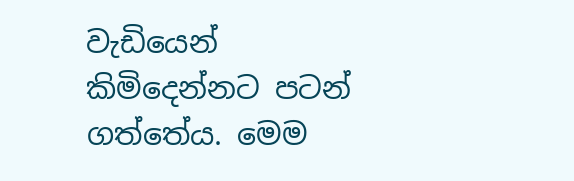වැඩියෙන් කිමිදෙන්නට පටන් ගත්තේය. මෙම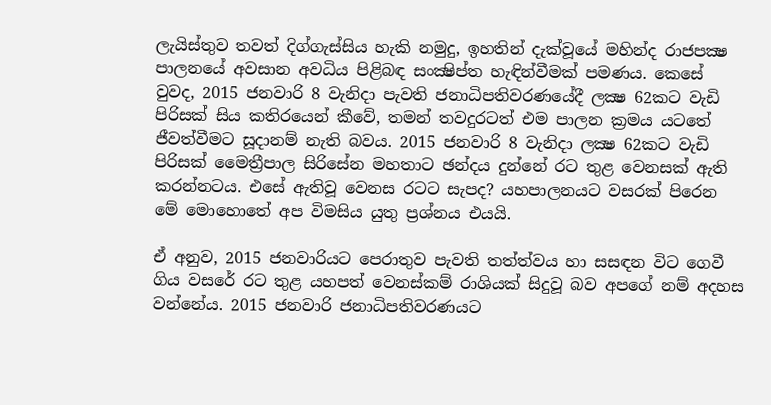ලැයිස්තුව තවත් දිග්ගැස්සිය හැකි නමුදු, ඉහතින් දැක්වූයේ මහින්ද රාජපක්‍ෂ පාලනයේ අවසාන අවධිය පිළිබඳ සංක්‍ෂිප්ත හැඳින්වීමක් පමණය. කෙසේ වුවද, 2015 ජනවාරි 8 වැනිදා පැවති ජනාධිපතිවරණයේදී ලක්‍ෂ 62කට වැඩි පිරිසක් සිය කතිරයෙන් කීවේ, තමන් තවදුරටත් එම පාලන ක්‍රමය යටතේ ජීවත්වීමට සූදානම් නැති බවය. 2015 ජනවාරි 8 වැනිදා ලක්‍ෂ 62කට වැඩි පිරිසක් මෛත්‍රීපාල සිරිසේන මහතාට ඡන්දය දුන්නේ රට තුළ වෙනසක් ඇති කරන්නටය. එසේ ඇතිවූ වෙනස රටට සැපද? යහපාලනයට වසරක් පිරෙන මේ මොහොතේ අප විමසිය යුතු ප්‍රශ්නය එයයි.

ඒ අනුව, 2015 ජනවාරියට පෙරාතුව පැවති තත්ත්වය හා සසඳන විට ගෙවී ගිය වසරේ රට තුළ යහපත් වෙනස්කම් රාශියක් සිදුවූ බව අපගේ නම් අදහස වන්නේය. 2015 ජනවාරි ජනාධිපතිවරණයට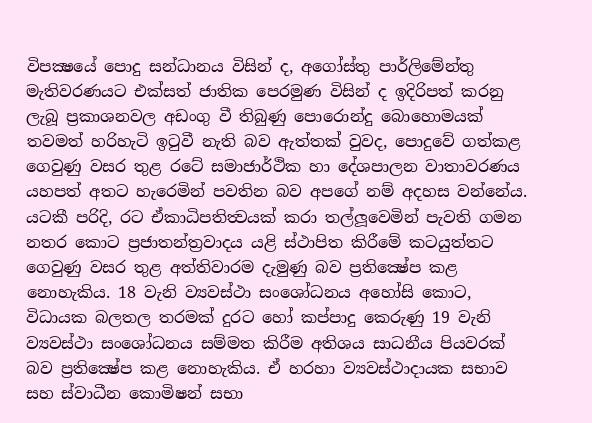විපක්‍ෂයේ පොදු සන්ධානය විසින් ද, අගෝස්තු පාර්ලිමේන්තු මැතිවරණයට එක්සත් ජාතික පෙරමුණ විසින් ද ඉදිරිපත් කරනු ලැබූ ප්‍රකාශනවල අඩංගු වී තිබුණු පොරොන්දු බොහොමයක් තවමත් හරිහැටි ඉටුවී නැති බව ඇත්තක් වුවද, පොදුවේ ගත්කළ ගෙවුණු වසර තුළ රටේ සමාජාර්ථික හා දේශපාලන වාතාවරණය යහපත් අතට හැරෙමින් පවතින බව අපගේ නම් අදහස වන්නේය. යටකී පරිදි, රට ඒකාධිපතිත්‍වයක් කරා තල්ලූවෙමින් පැවති ගමන නතර කොට ප්‍රජාතන්ත්‍රවාදය යළි ස්ථාපිත කිරීමේ කටයුත්තට ගෙවුණු වසර තුළ අත්තිවාරම දැමුණු බව ප්‍රතික්‍ෂේප කළ නොහැකිය. 18 වැනි ව්‍යවස්ථා සංශෝධනය අහෝසි කොට, විධායක බලතල තරමක් දුරට හෝ කප්පාදු කෙරුණු 19 වැනි ව්‍යවස්ථා සංශෝධනය සම්මත කිරීම අතිශය සාධනීය පියවරක් බව ප්‍රතික්‍ෂේප කළ නොහැකිය. ඒ හරහා ව්‍යවස්ථාදායක සභාව සහ ස්වාධීන කොමිෂන් සභා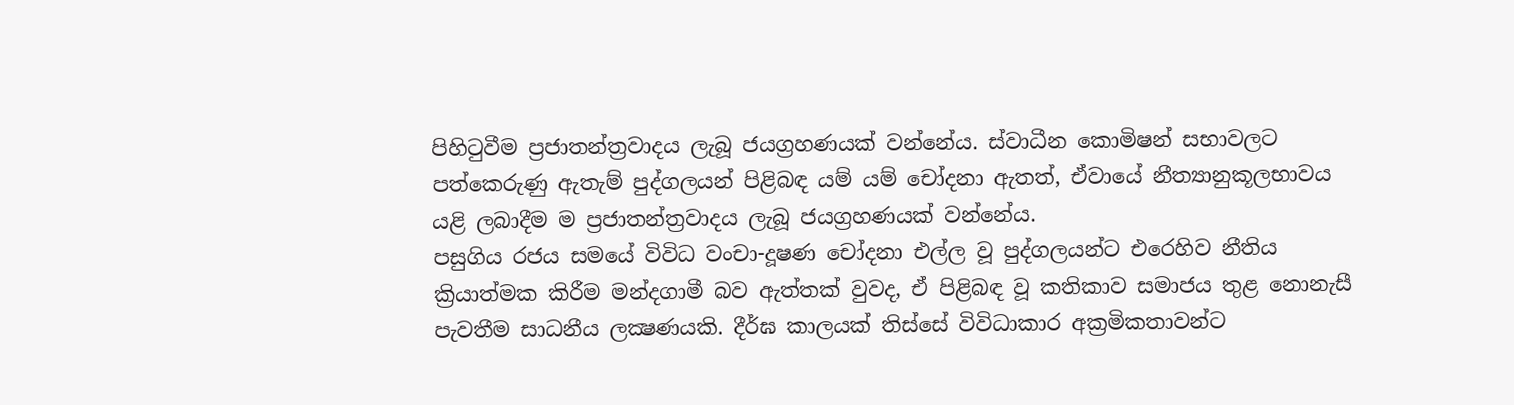පිහිටුවීම ප්‍රජාතන්ත්‍රවාදය ලැබූ ජයග්‍රහණයක් වන්නේය. ස්වාධීන කොමිෂන් සභාවලට පත්කෙරුණු ඇතැම් පුද්ගලයන් පිළිබඳ යම් යම් චෝදනා ඇතත්, ඒවායේ නීත්‍යානුකූලභාවය යළි ලබාදීම ම ප්‍රජාතන්ත්‍රවාදය ලැබූ ජයග්‍රහණයක් වන්නේය.
පසුගිය රජය සමයේ විවිධ වංචා-දූෂණ චෝදනා එල්ල වූ පුද්ගලයන්ට එරෙහිව නීතිය ක්‍රියාත්මක කිරීම මන්දගාමී බව ඇත්තක් වුවද, ඒ පිළිබඳ වූ කතිකාව සමාජය තුළ නොනැසී පැවතීම සාධනීය ලක්‍ෂණයකි. දීර්ඝ කාලයක් තිස්සේ විවිධාකාර අක්‍රමිකතාවන්ට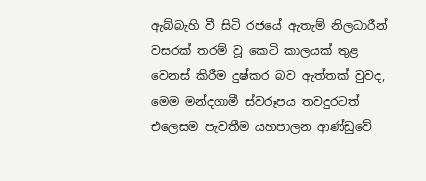ඇබ්බැහි වී සිටි රජයේ ඇතැම් නිලධාරීන් වසරක් තරම් වූ කෙටි කාලයක් තුළ වෙනස් කිරීම දුෂ්කර බව ඇත්තක් වුවද, මෙම මන්දගාමී ස්වරූපය තවදුරටත් එලෙසම පැවතීම යහපාලන ආණ්ඩුවේ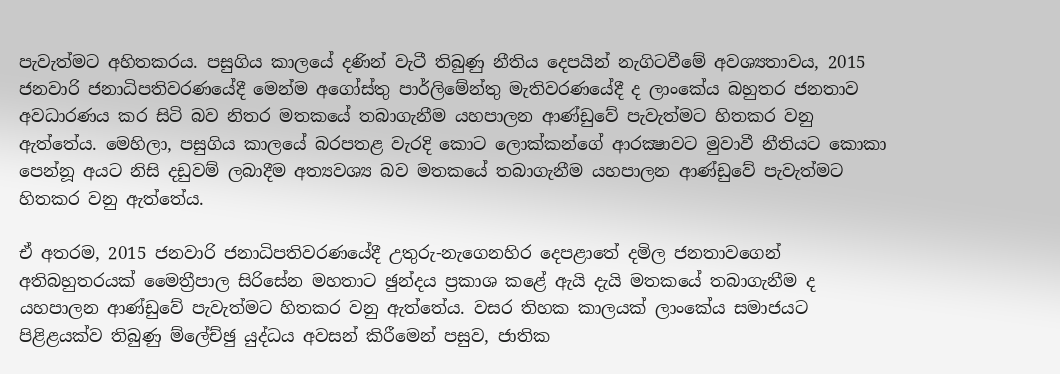පැවැත්මට අහිතකරය. පසුගිය කාලයේ දණින් වැටී තිබුණු නීතිය දෙපයින් නැගිටවීමේ අවශ්‍යතාවය, 2015 ජනවාරි ජනාධිපතිවරණයේදී මෙන්ම අගෝස්තු පාර්ලිමේන්තු මැතිවරණයේදී ද ලාංකේය බහුතර ජනතාව අවධාරණය කර සිටි බව නිතර මතකයේ තබාගැනීම යහපාලන ආණ්ඩුවේ පැවැත්මට හිතකර වනු ඇත්තේය. මෙහිලා, පසුගිය කාලයේ බරපතළ වැරදි කොට ලොක්කන්ගේ ආරක්‍ෂාවට මුවාවී නීතියට කොකා පෙන්නූ අයට නිසි දඩුවම් ලබාදීම අත්‍යවශ්‍ය බව මතකයේ තබාගැනීම යහපාලන ආණ්ඩුවේ පැවැත්මට හිතකර වනු ඇත්තේය.

ඒ අතරම, 2015 ජනවාරි ජනාධිපතිවරණයේදී උතුරු-නැගෙනහිර දෙපළාතේ දමිල ජනතාවගෙන් අතිබහුතරයක් මෛත්‍රීපාල සිරිසේන මහතාට ඡුන්දය ප්‍රකාශ කළේ ඇයි දැයි මතකයේ තබාගැනීම ද යහපාලන ආණ්ඩුවේ පැවැත්මට හිතකර වනු ඇත්තේය. වසර තිහක කාලයක් ලාංකේය සමාජයට පිළිළයක්ව තිබුණු ම්ලේච්ඡු යුද්ධය අවසන් කිරීමෙන් පසුව, ජාතික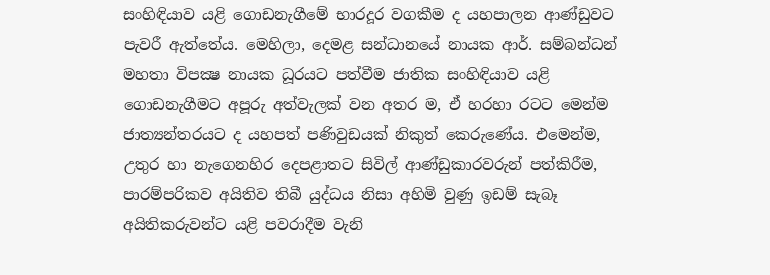සංහිඳියාව යළි ගොඩනැගීමේ භාරදූර වගකීම ද යහපාලන ආණ්ඩුවට පැවරී ඇත්තේය. මෙහිලා, දෙමළ සන්ධානයේ නායක ආර්. සම්බන්ධන් මහතා විපක්‍ෂ නායක ධූරයට පත්වීම ජාතික සංහිඳියාව යළි ගොඩනැගීමට අපූරු අත්වැලක් වන අතර ම, ඒ හරහා රටට මෙන්ම ජාත්‍යන්තරයට ද යහපත් පණිවුඩයක් නිකුත් කෙරුණේය. එමෙන්ම, උතුර හා නැගෙනහිර දෙපළාතට සිවිල් ආණ්ඩුකාරවරුන් පත්කිරීම, පාරම්පරිකව අයිතිව තිබී යුද්ධය නිසා අහිමි වුණු ඉඩම් සැබෑ අයිතිකරුවන්ට යළි පවරාදීම වැනි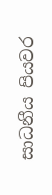සාධනීය පියවර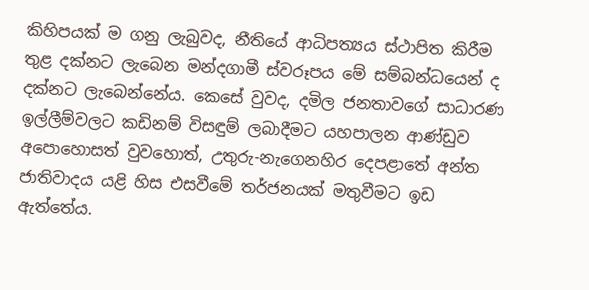කිහිපයක් ම ගනු ලැබුවද, නීතියේ ආධිපත්‍යය ස්ථාපිත කිරීම තුළ දක්නට ලැබෙන මන්දගාමී ස්වරූපය මේ සම්බන්ධයෙන් ද දක්නට ලැබෙන්නේය. කෙසේ වුවද, දමිල ජනතාවගේ සාධාරණ ඉල්ලීම්වලට කඩිනම් විසඳුම් ලබාදීමට යහපාලන ආණ්ඩුව අපොහොසත් වුවහොත්, උතුරු-නැගෙනහිර දෙපළාතේ අන්ත ජාතිවාදය යළි හිස එසවීමේ තර්ජනයක් මතුවීමට ඉඩ ඇත්තේය.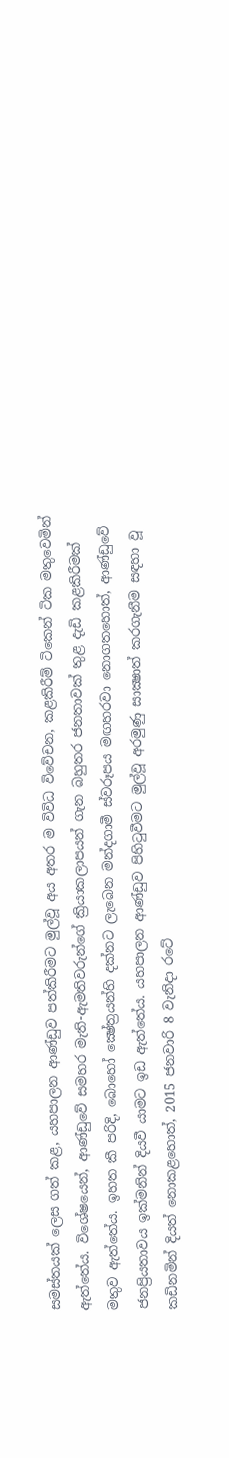සමස්තයක් ලෙස ගත් කළ, යහපාලන ආණ්ඩුව පත්කිරීමට මුල්වූ අය අතර ම විවිධ විවේචන, කළකිරීම් ටිකෙන් ටික මතුවෙමින් ඇත්තේය. විශේෂයෙන්, ආණ්ඩුවේ සමහර මැති-ඇමතිවරුන්ගේ ක්‍රියාකලාපයන් ගැන බහුතර ජනතාවක් තුළ දැඩි කළකිරීමක් මතුව ඇත්තේය. ඉහත කී පරිදි, බොහෝ ක්‍ෂේත්‍රයන්හි දක්නට ලැබෙන මන්දගාමී ස්වරූපය මඟහරවා නොගතහොත්, ආණ්ඩුවේ ජනප්‍රියතාවය ඉක්මනින් දියවී යාමට ඉඩ ඇත්තේය. යහපාලන ආණ්ඩුව පිහිටුවීමට මුල්වූ අරමුණු සාක්‍ෂාත් කරගැනීම සඳහා වූ කඩිනමින් දියත් නොකළහොත්, 2015 ජනවාරි 8 වැනිදා රටේ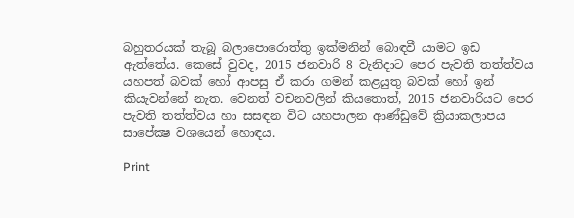බහුතරයක් තැබූ බලාපොරොත්තු ඉක්මනින් බොඳවී යාමට ඉඩ ඇත්තේය. කෙසේ වුවද, 2015 ජනවාරි 8 වැනිදාට පෙර පැවති තත්ත්වය යහපත් බවක් හෝ ආපසු ඒ කරා ගමන් කළයුතු බවක් හෝ ඉන් කියැවන්නේ නැත. වෙනත් වචනවලින් කියතොත්, 2015 ජනවාරියට පෙර පැවති තත්ත්වය හා සසඳන විට යහපාලන ආණ්ඩුවේ ක්‍රියාකලාපය සාපේක්‍ෂ වශයෙන් හොඳය.

Print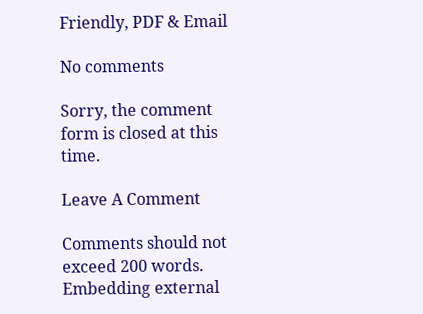Friendly, PDF & Email

No comments

Sorry, the comment form is closed at this time.

Leave A Comment

Comments should not exceed 200 words. Embedding external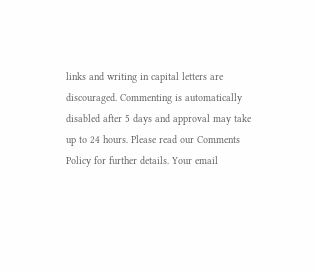links and writing in capital letters are discouraged. Commenting is automatically disabled after 5 days and approval may take up to 24 hours. Please read our Comments Policy for further details. Your email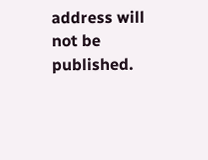address will not be published.